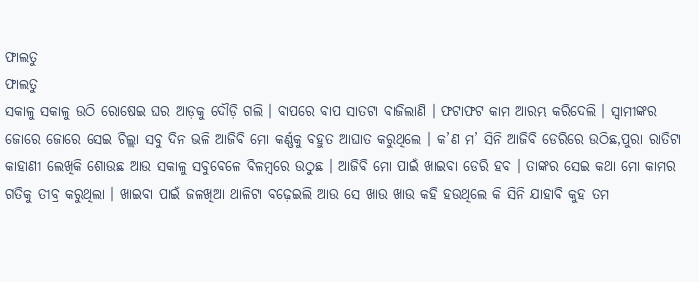ଫାଲତୁ
ଫାଲତୁ
ସକାଳୁ ସକାଳୁ ଉଠି ରୋଷେଇ ଘର ଆଡ଼କୁ ଦୌଡ଼ି ଗଲି । ବାପରେ ବାପ ସାତଟା ବାଜିଲାଣି । ଫଟାଫଟ କାମ ଆରମ୍ଭ କରିଦେଲି । ସ୍ଵାମୀଙ୍କର ଜୋରେ ଜୋରେ ସେଇ ଚିଲ୍ଲା ସବୁ ଦିନ ଭଳି ଆଜିବି ମୋ କର୍ଣ୍ଣକୁ ବହୁତ ଆଘାତ କରୁଥିଲେ । କ’ଣ ମ’ ସିନି ଆଜିବି ଡେରିରେ ଉଠିଛ,ପୁରା ରାତିଟା କାହାଣୀ ଲେଖିକି ଶୋଉଛ ଆଉ ସକାଳୁ ସବୁବେଳେ ବିଳମ୍ବରେ ଉଠୁଛ । ଆଜିବି ମୋ ପାଇଁ ଖାଇବା ଡେରି ହବ । ତାଙ୍କର ସେଇ କଥା ମୋ କାମର ଗତିକୁ ତୀବ୍ର କରୁଥିଲା । ଖାଇବା ପାଇଁ ଜଳଖିଆ ଥାଳିଟା ବଢ଼େଇଲି ଆଉ ସେ ଖାଉ ଖାଉ କହି ହଉଥିଲେ କି ସିନି ଯାହାବି କୁହ ତମ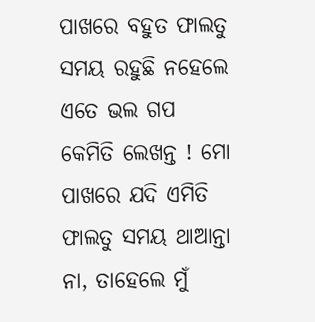ପାଖରେ ବହୁତ ଫାଲତୁ ସମୟ ରହୁଛି ନହେଲେ ଏତେ ଭଲ ଗପ କେମିତି ଲେଖନ୍ତ ! ମୋ ପାଖରେ ଯଦି ଏମିତି ଫାଲତୁ ସମୟ ଥାଆନ୍ତା ନା, ତାହେଲେ ମୁଁ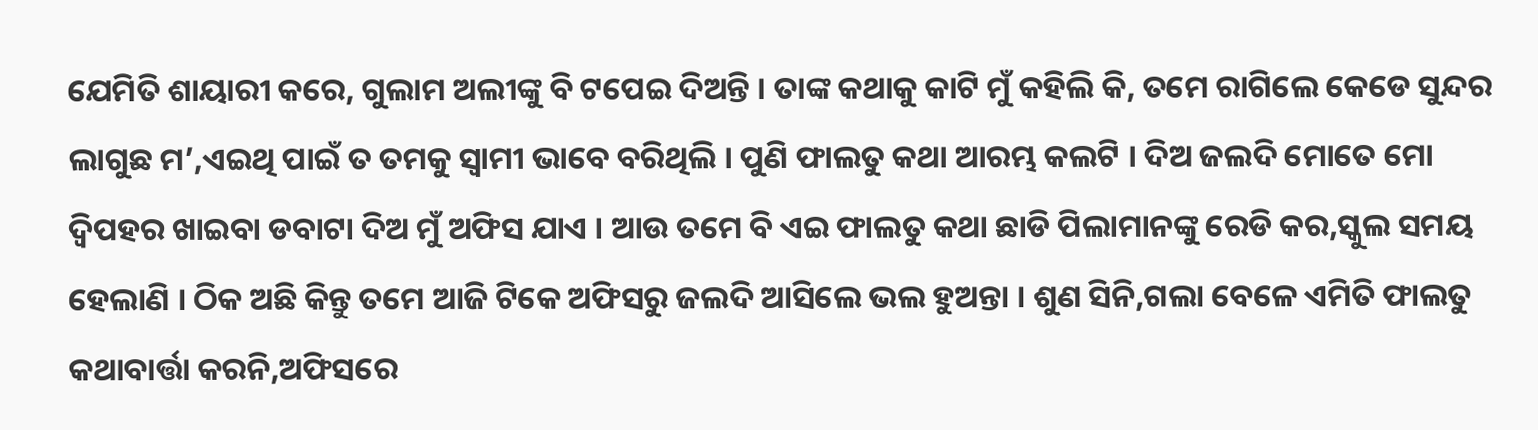ଯେମିତି ଶାୟାରୀ କରେ, ଗୁଲାମ ଅଲୀଙ୍କୁ ବି ଟପେଇ ଦିଅନ୍ତି । ତାଙ୍କ କଥାକୁ କାଟି ମୁଁ କହିଲି କି, ତମେ ରାଗିଲେ କେଡେ ସୁନ୍ଦର ଲାଗୁଛ ମ’,ଏଇଥି ପାଇଁ ତ ତମକୁ ସ୍ଵାମୀ ଭାବେ ବରିଥିଲି । ପୁଣି ଫାଲତୁ କଥା ଆରମ୍ଭ କଲଟି । ଦିଅ ଜଲଦି ମୋତେ ମୋ ଦ୍ଵିପହର ଖାଇବା ଡବାଟା ଦିଅ ମୁଁ ଅଫିସ ଯାଏ । ଆଉ ତମେ ବି ଏଇ ଫାଲତୁ କଥା ଛାଡି ପିଲାମାନଙ୍କୁ ରେଡି କର,ସ୍କୁଲ ସମୟ ହେଲାଣି । ଠିକ ଅଛି କିନ୍ତୁ ତମେ ଆଜି ଟିକେ ଅଫିସରୁ ଜଲଦି ଆସିଲେ ଭଲ ହୁଅନ୍ତା । ଶୁଣ ସିନି,ଗଲା ବେଳେ ଏମିତି ଫାଲତୁ କଥାବାର୍ତ୍ତା କରନି,ଅଫିସରେ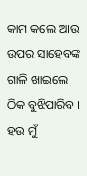କାମ କଲେ ଆଉ ଉପର ସାହେବଙ୍କ ଗାଳି ଖାଇଲେ ଠିକ ବୁଝିପାରିବ । ହଉ ମୁଁ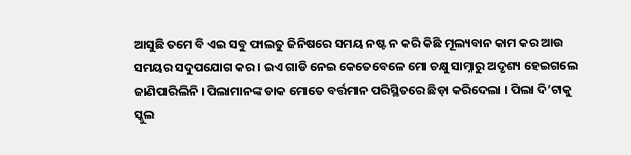ଆସୁଛି ତମେ ବି ଏଇ ସବୁ ଫାଲତୁ ଜିନିଷରେ ସମୟ ନଷ୍ଟ ନ କରି କିଛି ମୂଲ୍ୟବାନ କାମ କର ଆଉ ସମୟର ସଦୁପଯୋଗ କର । ଇଏ ଗାଡି ନେଇ କେତେବେଳେ ମୋ ଚକ୍ଷୁ ସାମ୍ନାରୁ ଅଦୃଶ୍ୟ ହେଇଗଲେ ଜାଣିପାରିଲିନି । ପିଲାମାନଙ୍କ ଡାକ ମୋତେ ବର୍ତ୍ତମାନ ପରିସ୍ଥିତରେ ଛିଡ଼ା କରିଦେଲା । ପିଲା ଦି’ଟାକୁ ସ୍କୁଲ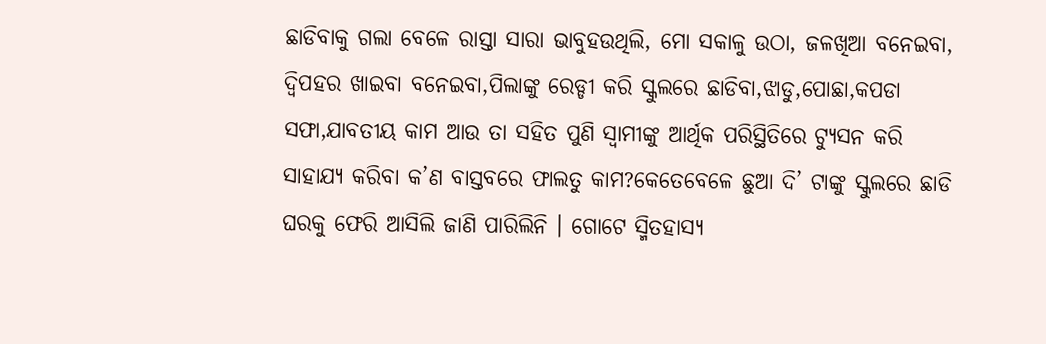ଛାଡିବାକୁ ଗଲା ବେଳେ ରାସ୍ତା ସାରା ଭାବୁହଉଥିଲି, ମୋ ସକାଳୁ ଉଠା, ଜଳଖିଆ ବନେଇବା, ଦ୍ବିପହର ଖାଇବା ବନେଇବା,ପିଲାଙ୍କୁ ରେଡ୍ଡୀ କରି ସ୍କୁଲରେ ଛାଡିବା,ଝାଡୁ,ପୋଛା,କପଡା ସଫା,ଯାବତୀୟ କାମ ଆଉ ତା ସହିତ ପୁଣି ସ୍ଵାମୀଙ୍କୁ ଆର୍ଥିକ ପରିସ୍ଥିତିରେ ଟ୍ୟୁସନ କରି ସାହାଯ୍ୟ କରିବା କ’ଣ ବାସ୍ତବରେ ଫାଲତୁ କାମ?କେତେବେଳେ ଛୁଆ ଦି’ ଟାଙ୍କୁ ସ୍କୁଲରେ ଛାଡି ଘରକୁ ଫେରି ଆସିଲି ଜାଣି ପାରିଲିନି । ଗୋଟେ ସ୍ମିତହାସ୍ୟ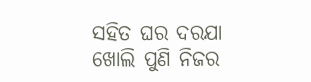ସହିତ ଘର ଦରଯା ଖୋଲି ପୁଣି ନିଜର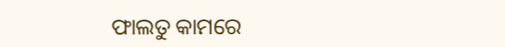ଫାଲତୁ କାମରେ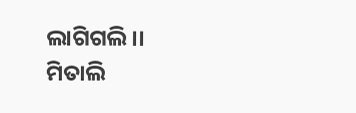ଲାଗିଗଲି।।
ମିତାଲି